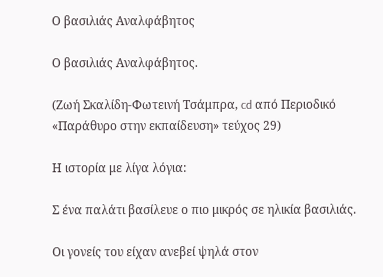Ο βασιλιάς Αναλφάβητος

Ο βασιλιάς Αναλφάβητος.

(Ζωή Σκαλίδη-Φωτεινή Τσάμπρα, cd από Περιοδικό «Παράθυρο στην εκπαίδευση» τεύχος 29)

Η ιστορία με λίγα λόγια:

Σ ένα παλάτι βασίλευε ο πιο μικρός σε ηλικία βασιλιάς.

Οι γονείς του είχαν ανεβεί ψηλά στον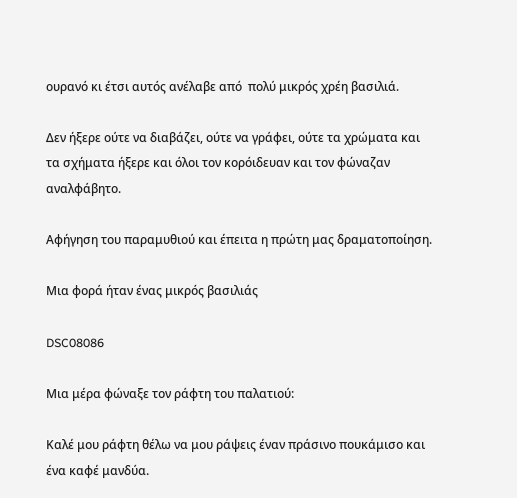ουρανό κι έτσι αυτός ανέλαβε από  πολύ μικρός χρέη βασιλιά.

Δεν ήξερε ούτε να διαβάζει, ούτε να γράφει, ούτε τα χρώματα και  τα σχήματα ήξερε και όλοι τον κορόιδευαν και τον φώναζαν αναλφάβητο.

Αφήγηση του παραμυθιού και έπειτα η πρώτη μας δραματοποίηση.

Μια φορά ήταν ένας μικρός βασιλιάς

DSC08086

Μια μέρα φώναξε τον ράφτη του παλατιού:

Καλέ μου ράφτη θέλω να μου ράψεις έναν πράσινο πουκάμισο και ένα καφέ μανδύα.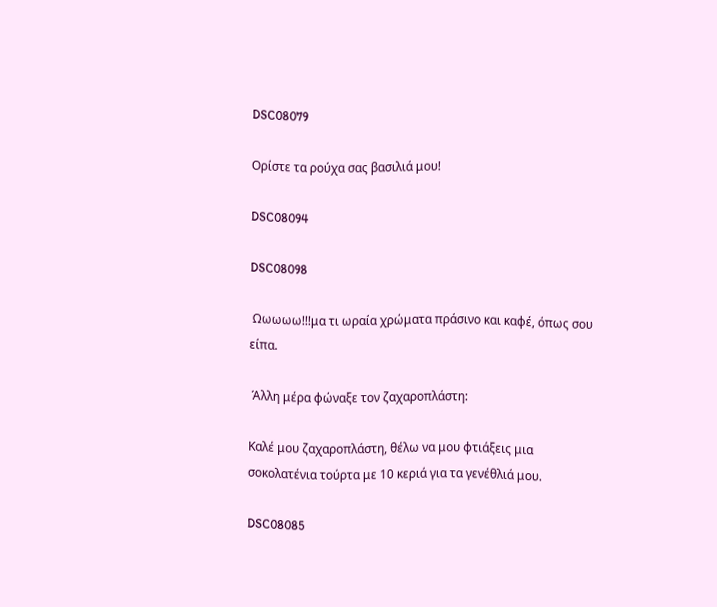DSC08079

Ορίστε τα ρούχα σας βασιλιά μου!

DSC08094

DSC08098

 Ωωωωω!!!μα τι ωραία χρώματα πράσινο και καφέ, όπως σου είπα.

 Άλλη μέρα φώναξε τον ζαχαροπλάστη:

Καλέ μου ζαχαροπλάστη, θέλω να μου φτιάξεις μια σοκολατένια τούρτα με 10 κεριά για τα γενέθλιά μου.

DSC08085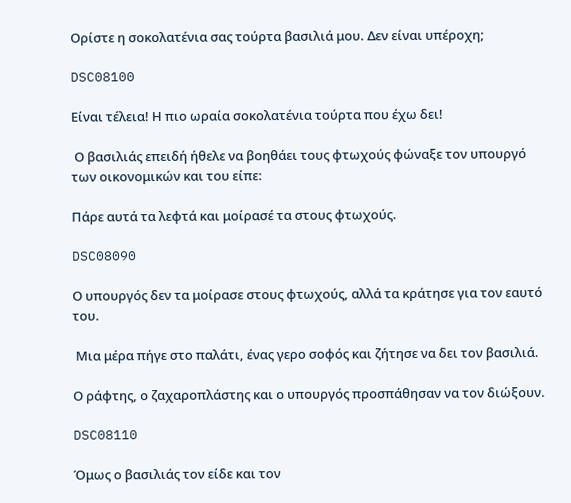Ορίστε η σοκολατένια σας τούρτα βασιλιά μου. Δεν είναι υπέροχη;

DSC08100

Είναι τέλεια! Η πιο ωραία σοκολατένια τούρτα που έχω δει!

 Ο βασιλιάς επειδή ήθελε να βοηθάει τους φτωχούς φώναξε τον υπουργό των οικονομικών και του είπε:

Πάρε αυτά τα λεφτά και μοίρασέ τα στους φτωχούς.

DSC08090

Ο υπουργός δεν τα μοίρασε στους φτωχούς, αλλά τα κράτησε για τον εαυτό του.

 Μια μέρα πήγε στο παλάτι, ένας γερο σοφός και ζήτησε να δει τον βασιλιά.

Ο ράφτης, ο ζαχαροπλάστης και ο υπουργός προσπάθησαν να τον διώξουν.

DSC08110

Όμως ο βασιλιάς τον είδε και τον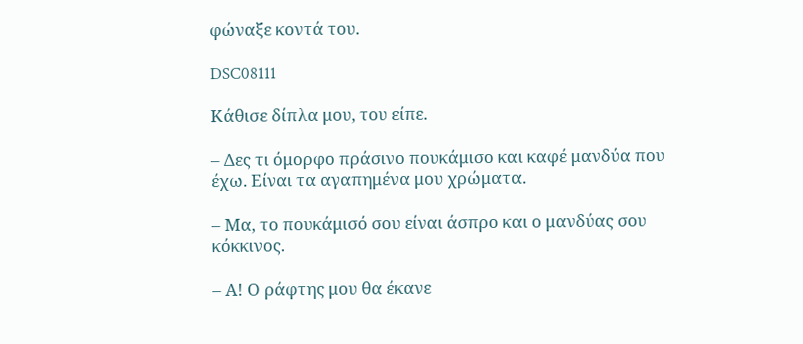φώναξε κοντά του.

DSC08111

Κάθισε δίπλα μου, του είπε.

– Δες τι όμορφο πράσινο πουκάμισο και καφέ μανδύα που έχω. Είναι τα αγαπημένα μου χρώματα.

– Μα, το πουκάμισό σου είναι άσπρο και ο μανδύας σου κόκκινος.

– Α! Ο ράφτης μου θα έκανε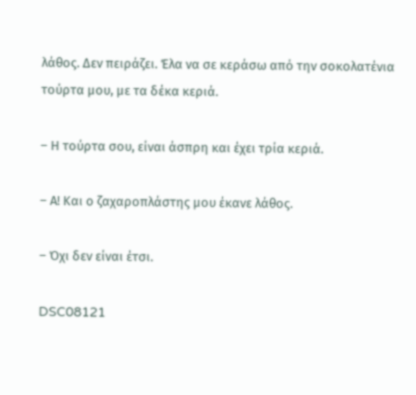λάθος. Δεν πειράζει. Έλα να σε κεράσω από την σοκολατένια τούρτα μου, με τα δέκα κεριά.

– Η τούρτα σου, είναι άσπρη και έχει τρία κεριά.

– Α! Και ο ζαχαροπλάστης μου έκανε λάθος.

– Όχι δεν είναι έτσι.

DSC08121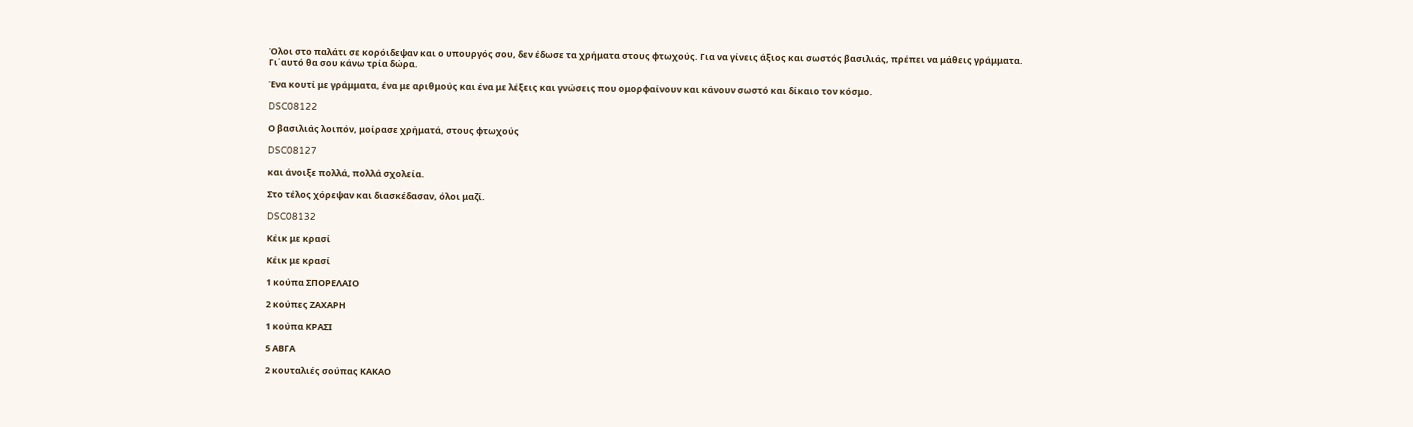Όλοι στο παλάτι σε κορόιδεψαν και ο υπουργός σου, δεν έδωσε τα χρήματα στους φτωχούς. Για να γίνεις άξιος και σωστός βασιλιάς, πρέπει να μάθεις γράμματα. Γι΄αυτό θα σου κάνω τρία δώρα.

Ένα κουτί με γράμματα, ένα με αριθμούς και ένα με λέξεις και γνώσεις που ομορφαίνουν και κάνουν σωστό και δίκαιο τον κόσμο.

DSC08122

Ο βασιλιάς λοιπόν, μοίρασε χρήματά, στους φτωχούς

DSC08127

και άνοιξε πολλά, πολλά σχολεία.

Στο τέλος χόρεψαν και διασκέδασαν, όλοι μαζί.

DSC08132

Κέικ με κρασί

Κέικ με κρασί

1 κούπα ΣΠΟΡΕΛΑΙΟ

2 κούπες ΖΑΧΑΡΗ

1 κούπα ΚΡΑΣΙ

5 ΑΒΓΑ

2 κουταλιές σούπας ΚΑΚΑΟ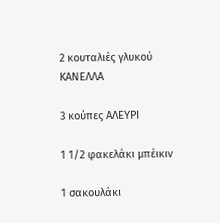2 κουταλιές γλυκού ΚΑΝΕΛΛΑ

3 κούπες ΑΛΕΥΡΙ

1 1/2 φακελάκι μπέικιν

1 σακουλάκι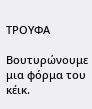ΤΡΟΥΦΑ

Βουτυρώνουμε μια φόρμα του κέικ.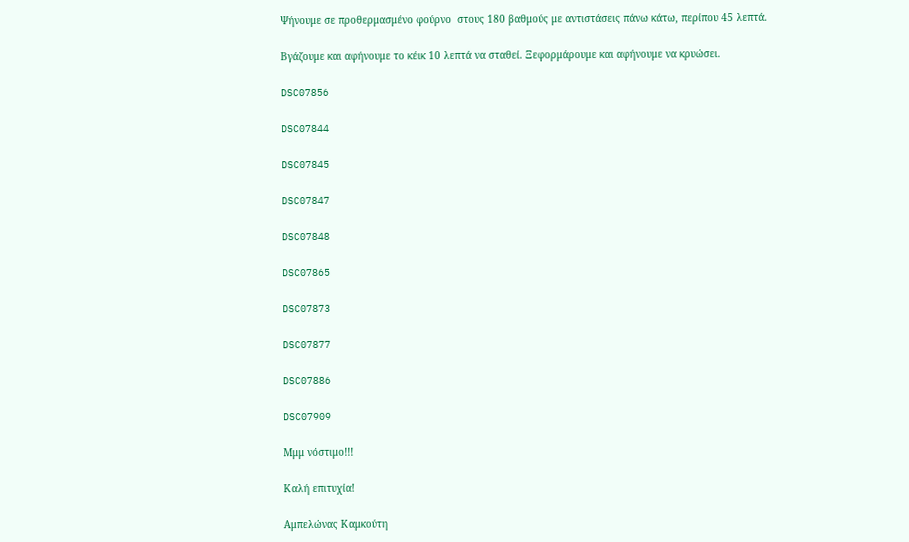Ψήνουμε σε προθερμασμένο φούρνο  στους 180 βαθμούς με αντιστάσεις πάνω κάτω, περίπου 45 λεπτά.

Βγάζουμε και αφήνουμε το κέικ 10 λεπτά να σταθεί. Ξεφορμάρουμε και αφήνουμε να κρυώσει.

DSC07856

DSC07844

DSC07845

DSC07847

DSC07848

DSC07865

DSC07873

DSC07877

DSC07886

DSC07909

Μμμ νόστιμο!!!

Καλή επιτυχία!

Αμπελώνας Καμκούτη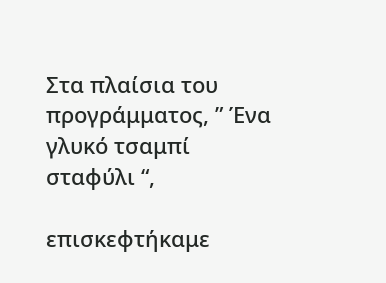Στα πλαίσια του προγράμματος, ” Ένα γλυκό τσαμπί σταφύλι “,

επισκεφτήκαμε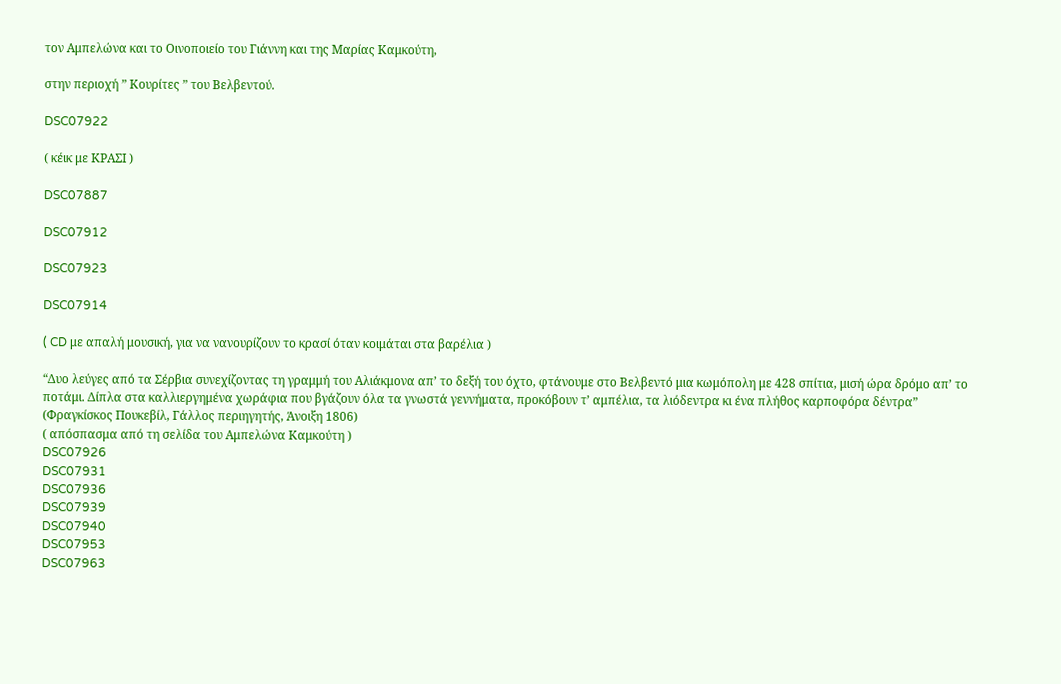τον Αμπελώνα και το Οινοποιείο του Γιάννη και της Μαρίας Καμκούτη,

στην περιοχή ” Κουρίτες ” του Βελβεντού.

DSC07922

( κέικ με ΚΡΑΣΙ )

DSC07887

DSC07912

DSC07923

DSC07914

( CD με απαλή μουσική, για να νανουρίζουν το κρασί όταν κοιμάται στα βαρέλια )

“Δυο λεύγες από τα Σέρβια συνεχίζοντας τη γραμμή του Αλιάκμονα απ’ το δεξή του όχτο, φτάνουμε στο Βελβεντό μια κωμόπολη με 428 σπίτια, μισή ώρα δρόμο απ’ το ποτάμι. Δίπλα στα καλλιεργημένα χωράφια που βγάζουν όλα τα γνωστά γεννήματα, προκόβουν τ’ αμπέλια, τα λιόδεντρα κι ένα πλήθος καρποφόρα δέντρα”
(Φραγκίσκος Πουκεβίλ, Γάλλος περιηγητής, Άνοιξη 1806)
( απόσπασμα από τη σελίδα του Αμπελώνα Καμκούτη )
DSC07926
DSC07931
DSC07936
DSC07939
DSC07940
DSC07953
DSC07963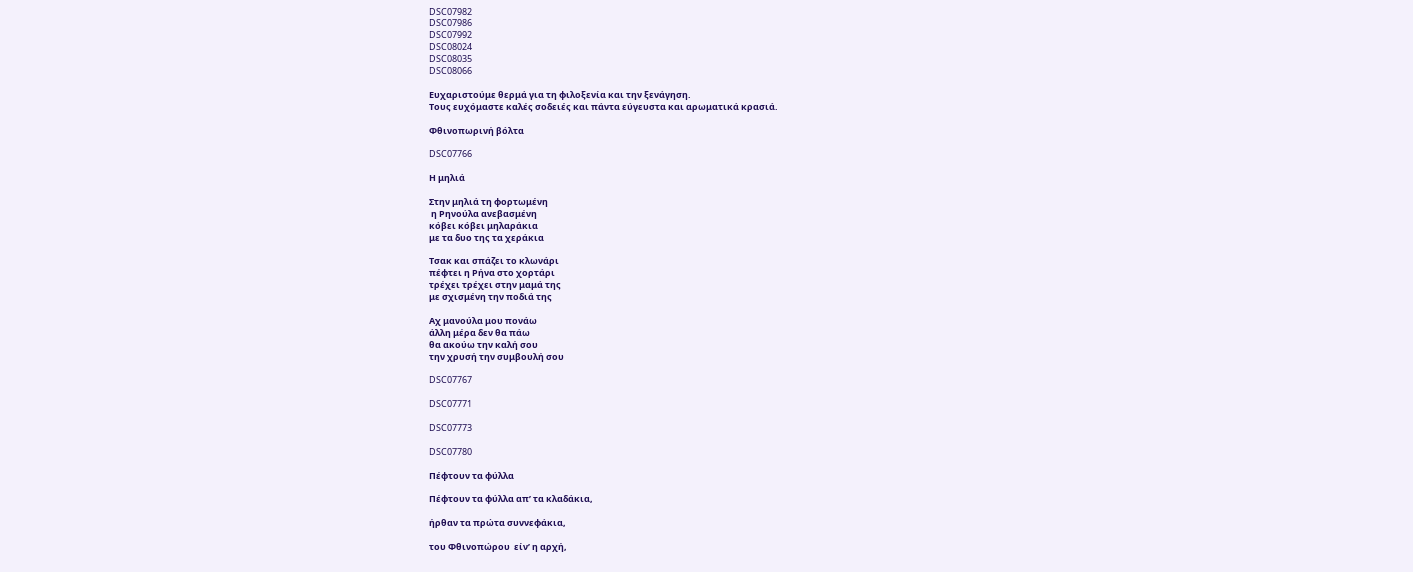DSC07982
DSC07986
DSC07992
DSC08024
DSC08035
DSC08066

Ευχαριστούμε θερμά για τη φιλοξενία και την ξενάγηση.
Τους ευχόμαστε καλές σοδειές και πάντα εύγευστα και αρωματικά κρασιά.

Φθινοπωρινή βόλτα

DSC07766

Η μηλιά

Στην μηλιά τη φορτωμένη
 η Ρηνούλα ανεβασμένη
κόβει κόβει μηλαράκια
με τα δυο της τα χεράκια

Τσακ και σπάζει το κλωνάρι
πέφτει η Ρήνα στο χορτάρι
τρέχει τρέχει στην μαμά της
με σχισμένη την ποδιά της

Αχ μανούλα μου πονάω
άλλη μέρα δεν θα πάω
θα ακούω την καλή σου
την χρυσή την συμβουλή σου

DSC07767

DSC07771

DSC07773

DSC07780

Πέφτουν τα φύλλα

Πέφτουν τα φύλλα απ’ τα κλαδάκια,

ήρθαν τα πρώτα συννεφάκια,

του Φθινοπώρου  είν’ η αρχή,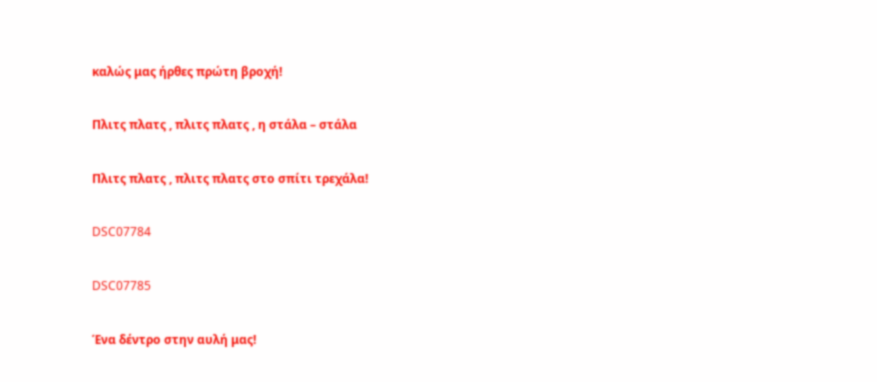καλώς μας ήρθες πρώτη βροχή!

Πλιτς πλατς , πλιτς πλατς , η στάλα – στάλα

Πλιτς πλατς , πλιτς πλατς στο σπίτι τρεχάλα!

DSC07784

DSC07785

Ένα δέντρο στην αυλή μας!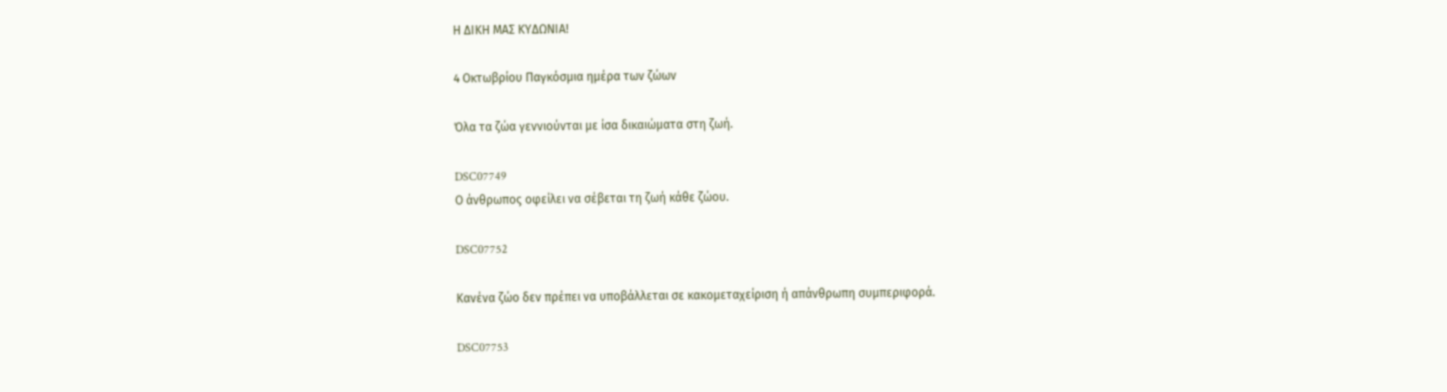Η ΔΙΚΗ ΜΑΣ ΚΥΔΩΝΙΑ!

4 Οκτωβρίου Παγκόσμια ημέρα των ζώων

Όλα τα ζώα γεννιούνται με ίσα δικαιώματα στη ζωή.

DSC07749
Ο άνθρωπος οφείλει να σέβεται τη ζωή κάθε ζώου.

DSC07752

Κανένα ζώο δεν πρέπει να υποβάλλεται σε κακομεταχείριση ή απάνθρωπη συμπεριφορά.

DSC07753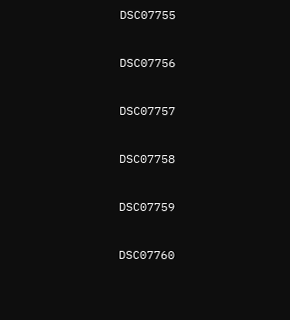DSC07755

DSC07756

DSC07757

DSC07758

DSC07759

DSC07760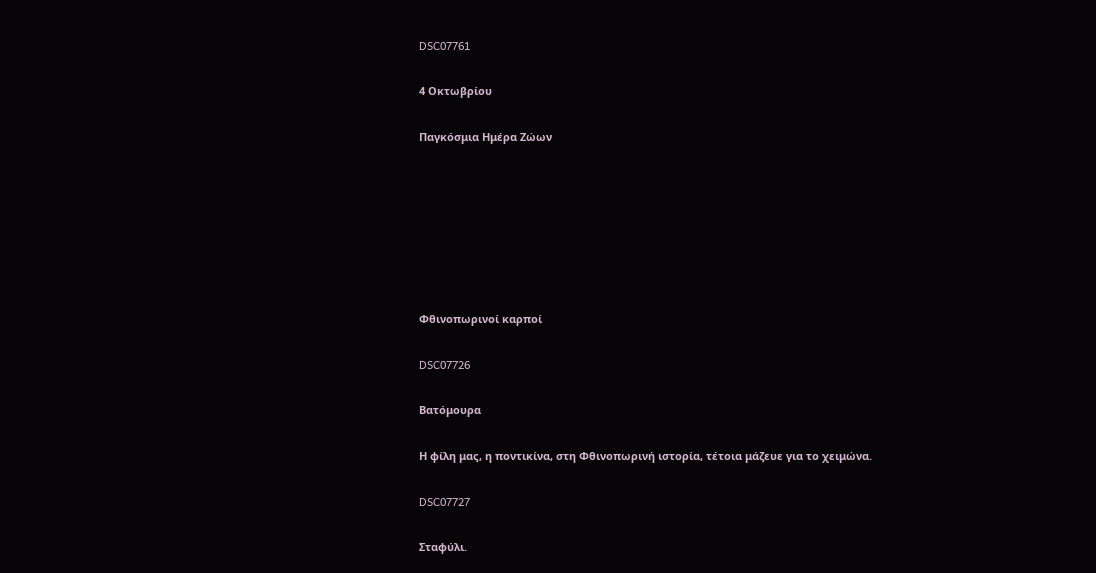DSC07761

4 Οκτωβρίου

Παγκόσμια Ημέρα Ζώων







Φθινοπωρινοί καρποί

DSC07726

Βατόμουρα

Η φίλη μας, η ποντικίνα, στη Φθινοπωρινή ιστορία, τέτοια μάζευε για το χειμώνα.

DSC07727

Σταφύλι.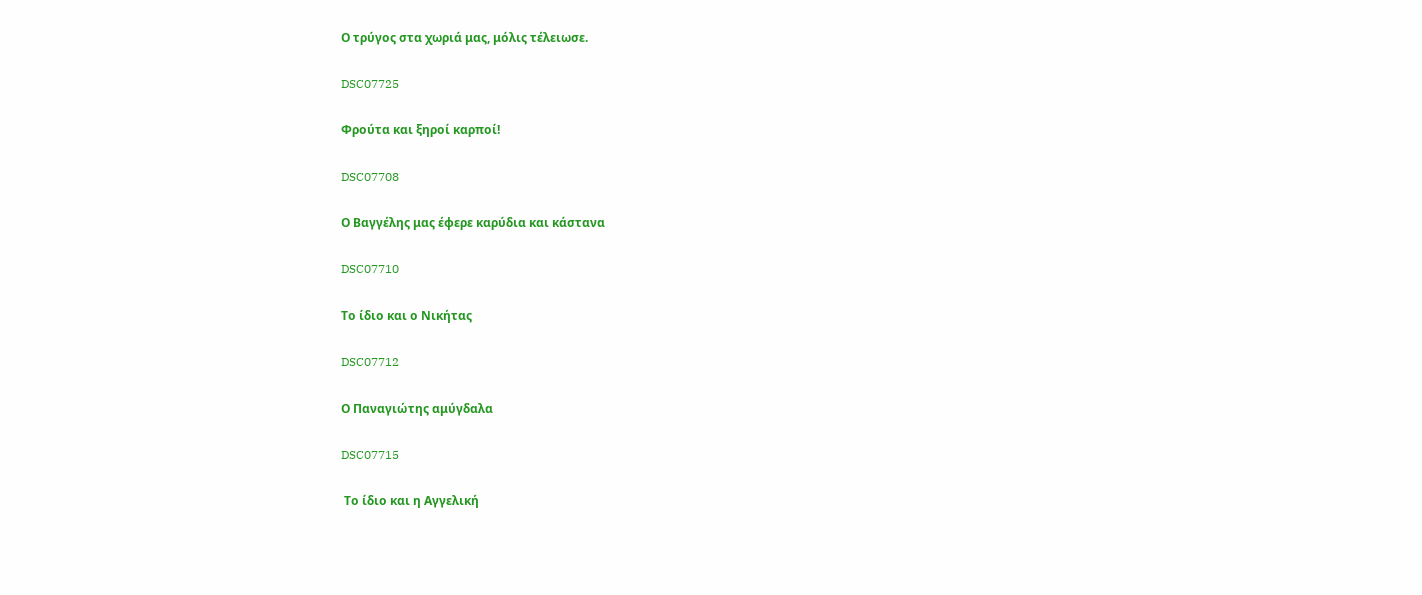Ο τρύγος στα χωριά μας, μόλις τέλειωσε.

DSC07725

Φρούτα και ξηροί καρποί!

DSC07708

Ο Βαγγέλης μας έφερε καρύδια και κάστανα

DSC07710

Το ίδιο και ο Νικήτας

DSC07712

Ο Παναγιώτης αμύγδαλα

DSC07715

 Το ίδιο και η Αγγελική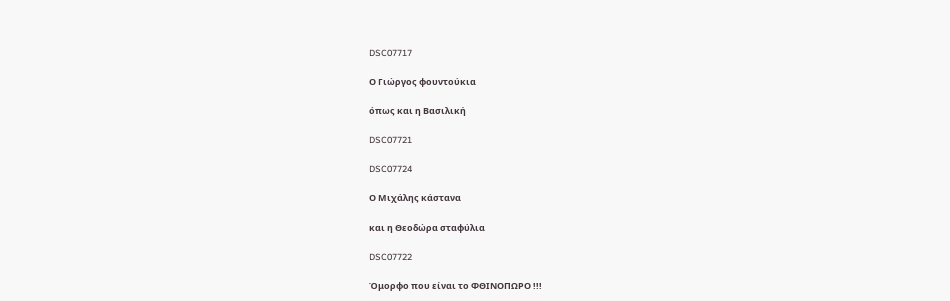DSC07717

Ο Γιώργος φουντούκια

όπως και η Βασιλική

DSC07721

DSC07724

Ο Μιχάλης κάστανα

και η Θεοδώρα σταφύλια

DSC07722

Όμορφο που είναι το ΦΘΙΝΟΠΩΡΟ !!!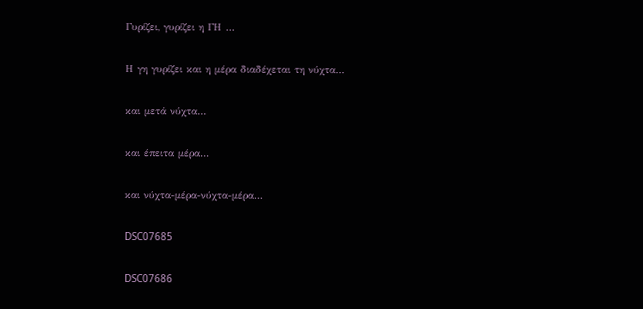Γυρίζει, γυρίζει η ΓΗ …

Η γη γυρίζει και η μέρα διαδέχεται τη νύχτα…

και μετά νύχτα…

και έπειτα μέρα…

και νύχτα-μέρα-νύχτα-μέρα…

DSC07685

DSC07686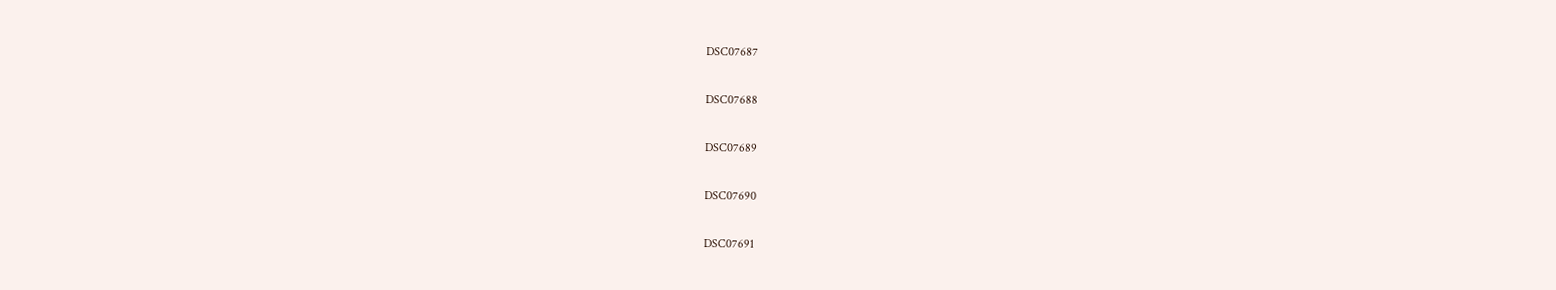DSC07687

DSC07688

DSC07689

DSC07690

DSC07691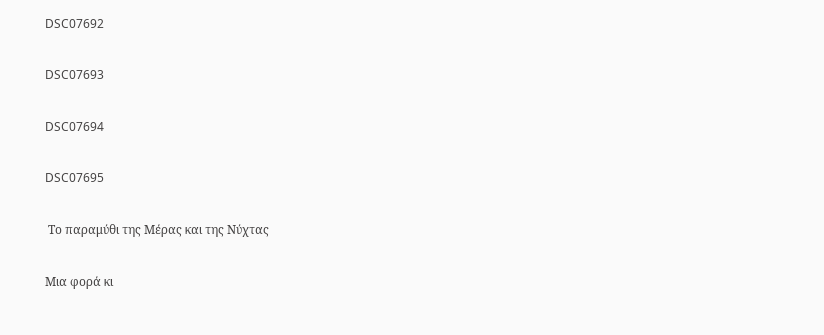DSC07692

DSC07693

DSC07694

DSC07695

 Tο παραμύθι της Μέρας και της Νύχτας

Μια φορά κι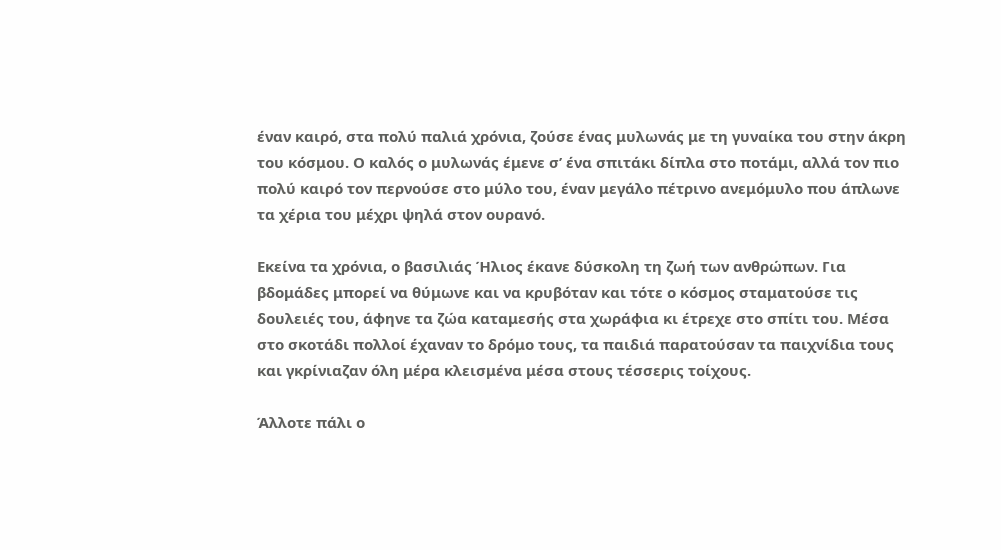έναν καιρό, στα πολύ παλιά χρόνια, ζούσε ένας μυλωνάς με τη γυναίκα του στην άκρη του κόσμου. Ο καλός ο μυλωνάς έμενε σ’ ένα σπιτάκι δίπλα στο ποτάμι, αλλά τον πιο πολύ καιρό τον περνούσε στο μύλο του, έναν μεγάλο πέτρινο ανεμόμυλο που άπλωνε τα χέρια του μέχρι ψηλά στον ουρανό.

Εκείνα τα χρόνια, ο βασιλιάς Ήλιος έκανε δύσκολη τη ζωή των ανθρώπων. Για βδομάδες μπορεί να θύμωνε και να κρυβόταν και τότε ο κόσμος σταματούσε τις δουλειές του, άφηνε τα ζώα καταμεσής στα χωράφια κι έτρεχε στο σπίτι του. Μέσα στο σκοτάδι πολλοί έχαναν το δρόμο τους, τα παιδιά παρατούσαν τα παιχνίδια τους και γκρίνιαζαν όλη μέρα κλεισμένα μέσα στους τέσσερις τοίχους.

Άλλοτε πάλι ο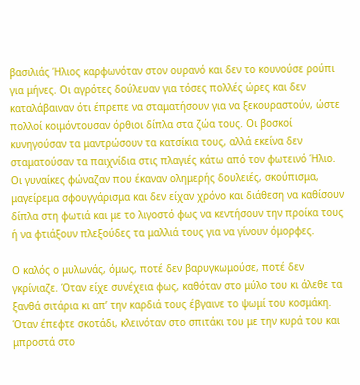βασιλιάς Ήλιος καρφωνόταν στον ουρανό και δεν το κουνούσε ρούπι για μήνες. Οι αγρότες δούλευαν για τόσες πολλές ώρες και δεν καταλάβαιναν ότι έπρεπε να σταματήσουν για να ξεκουραστούν, ώστε πολλοί κοιμόντουσαν όρθιοι δίπλα στα ζώα τους. Οι βοσκοί κυνηγούσαν τα μαντρώσουν τα κατσίκια τους, αλλά εκείνα δεν σταματούσαν τα παιχνίδια στις πλαγιές κάτω από τον φωτεινό Ήλιο. Οι γυναίκες φώναζαν που έκαναν ολημερής δουλειές, σκούπισμα, μαγείρεμα σφουγγάρισμα και δεν είχαν χρόνο και διάθεση να καθίσουν δίπλα στη φωτιά και με το λιγοστό φως να κεντήσουν την προίκα τους ή να φτιάξουν πλεξούδες τα μαλλιά τους για να γίνουν όμορφες.

Ο καλός ο μυλωνάς, όμως, ποτέ δεν βαρυγκωμούσε, ποτέ δεν γκρίνιαζε. Όταν είχε συνέχεια φως, καθόταν στο μύλο του κι άλεθε τα ξανθά σιτάρια κι απ’ την καρδιά τους έβγαινε το ψωμί του κοσμάκη. Όταν έπεφτε σκοτάδι, κλεινόταν στο σπιτάκι του με την κυρά του και μπροστά στο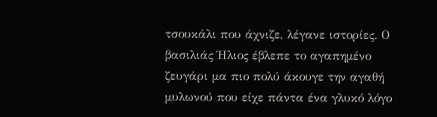τσουκάλι που άχνιζε, λέγανε ιστορίες. Ο βασιλιάς Ήλιος έβλεπε το αγαπημένο ζευγάρι μα πιο πολύ άκουγε την αγαθή μυλωνού που είχε πάντα ένα γλυκό λόγο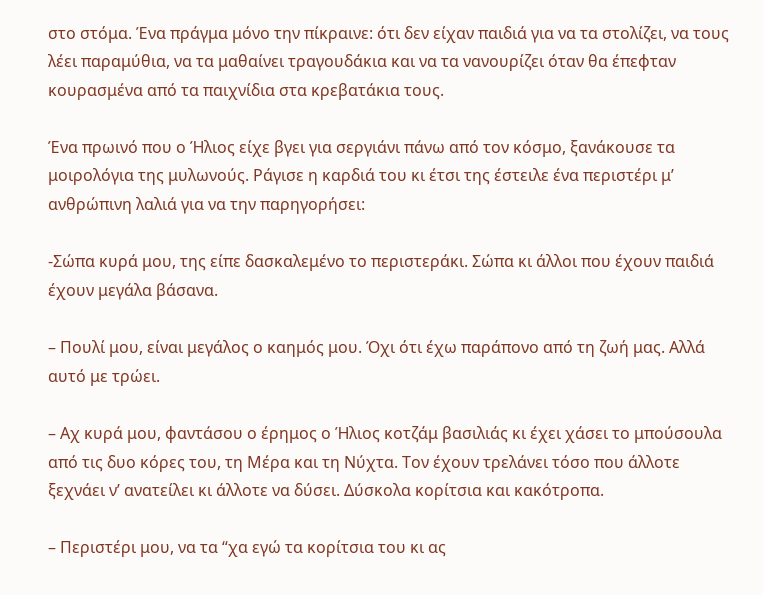στο στόμα. Ένα πράγμα μόνο την πίκραινε: ότι δεν είχαν παιδιά για να τα στολίζει, να τους λέει παραμύθια, να τα μαθαίνει τραγουδάκια και να τα νανουρίζει όταν θα έπεφταν κουρασμένα από τα παιχνίδια στα κρεβατάκια τους.

Ένα πρωινό που ο Ήλιος είχε βγει για σεργιάνι πάνω από τον κόσμο, ξανάκουσε τα μοιρολόγια της μυλωνούς. Ράγισε η καρδιά του κι έτσι της έστειλε ένα περιστέρι μ’ ανθρώπινη λαλιά για να την παρηγορήσει:

-Σώπα κυρά μου, της είπε δασκαλεμένο το περιστεράκι. Σώπα κι άλλοι που έχουν παιδιά έχουν μεγάλα βάσανα.

– Πουλί μου, είναι μεγάλος ο καημός μου. Όχι ότι έχω παράπονο από τη ζωή μας. Αλλά αυτό με τρώει.

– Αχ κυρά μου, φαντάσου ο έρημος ο Ήλιος κοτζάμ βασιλιάς κι έχει χάσει το μπούσουλα από τις δυο κόρες του, τη Μέρα και τη Νύχτα. Τον έχουν τρελάνει τόσο που άλλοτε ξεχνάει ν’ ανατείλει κι άλλοτε να δύσει. Δύσκολα κορίτσια και κακότροπα.

– Περιστέρι μου, να τα “χα εγώ τα κορίτσια του κι ας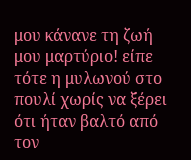μου κάνανε τη ζωή μου μαρτύριο! είπε τότε η μυλωνού στο πουλί χωρίς να ξέρει ότι ήταν βαλτό από τον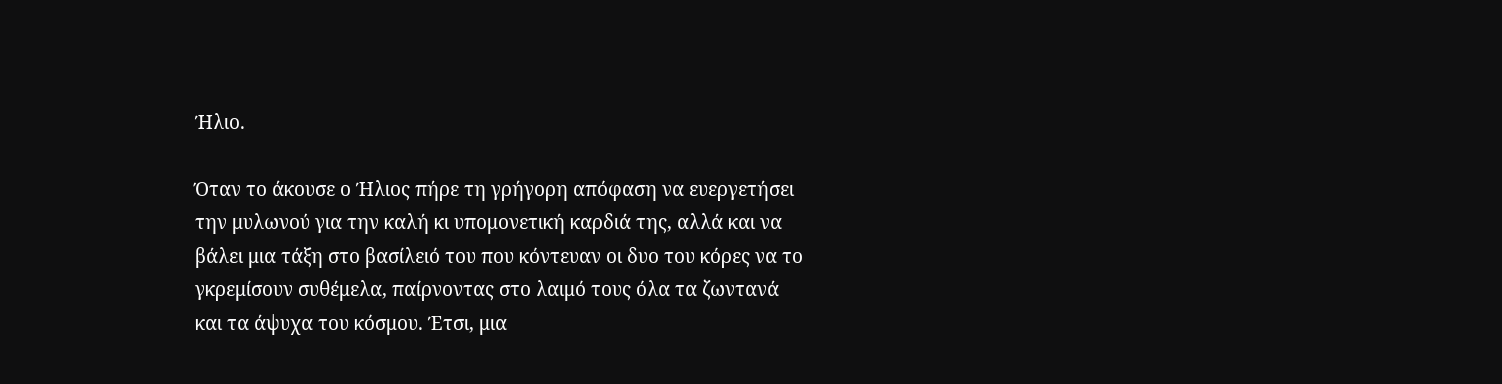Ήλιο.

Όταν το άκουσε ο Ήλιος πήρε τη γρήγορη απόφαση να ευεργετήσει την μυλωνού για την καλή κι υπομονετική καρδιά της, αλλά και να βάλει μια τάξη στο βασίλειό του που κόντευαν οι δυο του κόρες να το γκρεμίσουν συθέμελα, παίρνοντας στο λαιμό τους όλα τα ζωντανά και τα άψυχα του κόσμου. Έτσι, μια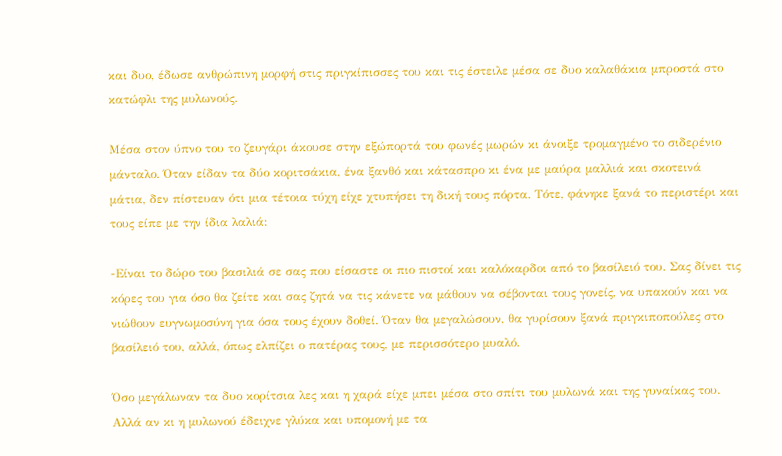και δυο, έδωσε ανθρώπινη μορφή στις πριγκίπισσες του και τις έστειλε μέσα σε δυο καλαθάκια μπροστά στο κατώφλι της μυλωνούς.

Μέσα στον ύπνο του το ζευγάρι άκουσε στην εξώπορτά του φωνές μωρών κι άνοιξε τρομαγμένο το σιδερένιο μάνταλο. Όταν είδαν τα δύο κοριτσάκια, ένα ξανθό και κάτασπρο κι ένα με μαύρα μαλλιά και σκοτεινά μάτια, δεν πίστευαν ότι μια τέτοια τύχη είχε χτυπήσει τη δική τους πόρτα. Τότε, φάνηκε ξανά το περιστέρι και τους είπε με την ίδια λαλιά:

-Είναι το δώρο του βασιλιά σε σας που είσαστε οι πιο πιστοί και καλόκαρδοι από το βασίλειό του. Σας δίνει τις κόρες του για όσο θα ζείτε και σας ζητά να τις κάνετε να μάθουν να σέβονται τους γονείς, να υπακούν και να νιώθουν ευγνωμοσύνη για όσα τους έχουν δοθεί. Όταν θα μεγαλώσουν, θα γυρίσουν ξανά πριγκιποπούλες στο βασίλειό του, αλλά, όπως ελπίζει ο πατέρας τους, με περισσότερο μυαλό.

Όσο μεγάλωναν τα δυο κορίτσια λες και η χαρά είχε μπει μέσα στο σπίτι του μυλωνά και της γυναίκας του. Αλλά αν κι η μυλωνού έδειχνε γλύκα και υπομονή με τα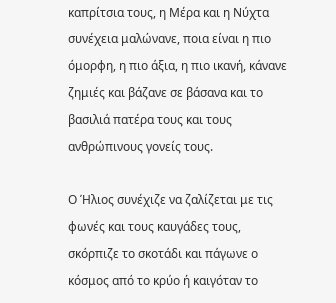καπρίτσια τους, η Μέρα και η Νύχτα συνέχεια μαλώνανε, ποια είναι η πιο όμορφη, η πιο άξια, η πιο ικανή, κάνανε ζημιές και βάζανε σε βάσανα και το βασιλιά πατέρα τους και τους ανθρώπινους γονείς τους.

Ο Ήλιος συνέχιζε να ζαλίζεται με τις φωνές και τους καυγάδες τους, σκόρπιζε το σκοτάδι και πάγωνε ο κόσμος από το κρύο ή καιγόταν το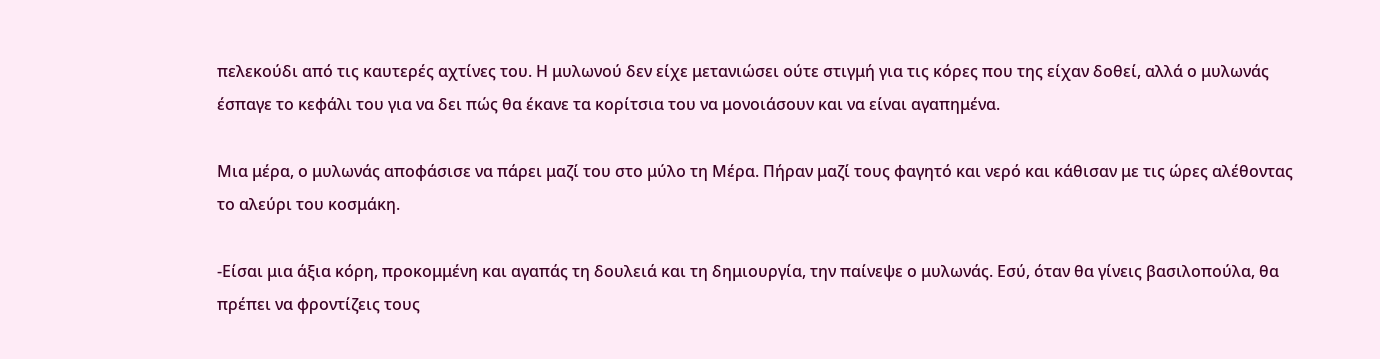πελεκούδι από τις καυτερές αχτίνες του. Η μυλωνού δεν είχε μετανιώσει ούτε στιγμή για τις κόρες που της είχαν δοθεί, αλλά ο μυλωνάς έσπαγε το κεφάλι του για να δει πώς θα έκανε τα κορίτσια του να μονοιάσουν και να είναι αγαπημένα.

Μια μέρα, ο μυλωνάς αποφάσισε να πάρει μαζί του στο μύλο τη Μέρα. Πήραν μαζί τους φαγητό και νερό και κάθισαν με τις ώρες αλέθοντας το αλεύρι του κοσμάκη.

-Είσαι μια άξια κόρη, προκομμένη και αγαπάς τη δουλειά και τη δημιουργία, την παίνεψε ο μυλωνάς. Εσύ, όταν θα γίνεις βασιλοπούλα, θα πρέπει να φροντίζεις τους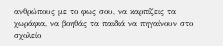ανθρώπους με το φως σου, να καρπίζεις τα χωράφια, να βοηθάς τα παιδιά να πηγαίνουν στο σχολείο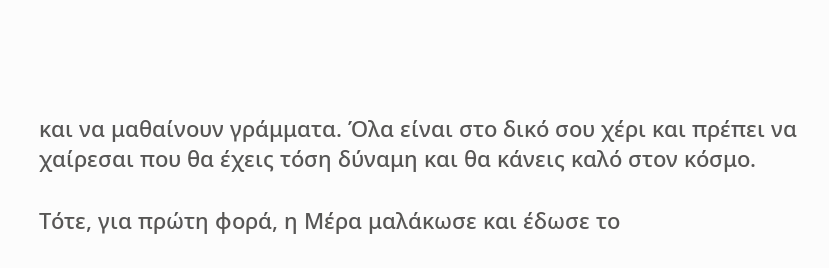και να μαθαίνουν γράμματα. Όλα είναι στο δικό σου χέρι και πρέπει να χαίρεσαι που θα έχεις τόση δύναμη και θα κάνεις καλό στον κόσμο.

Τότε, για πρώτη φορά, η Μέρα μαλάκωσε και έδωσε το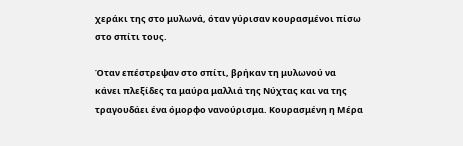χεράκι της στο μυλωνά, όταν γύρισαν κουρασμένοι πίσω στο σπίτι τους.

Όταν επέστρεψαν στο σπίτι, βρήκαν τη μυλωνού να κάνει πλεξίδες τα μαύρα μαλλιά της Νύχτας και να της τραγουδάει ένα όμορφο νανούρισμα. Κουρασμένη η Μέρα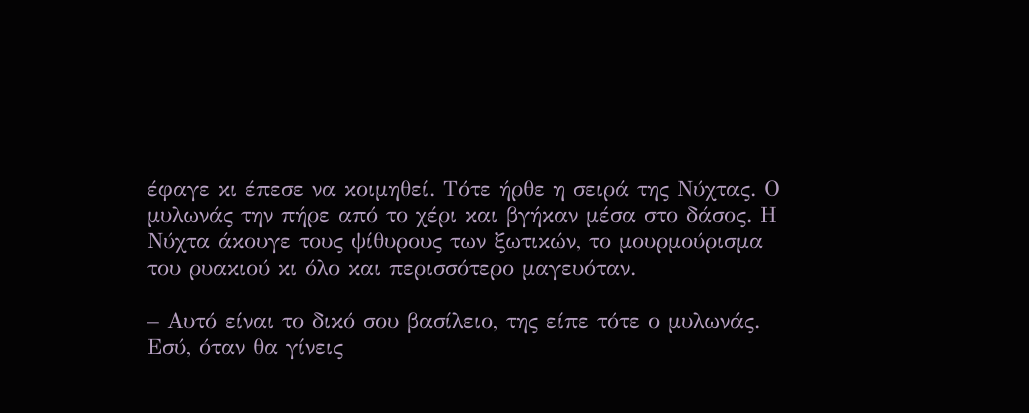έφαγε κι έπεσε να κοιμηθεί. Τότε ήρθε η σειρά της Νύχτας. Ο μυλωνάς την πήρε από το χέρι και βγήκαν μέσα στο δάσος. Η Νύχτα άκουγε τους ψίθυρους των ξωτικών, το μουρμούρισμα του ρυακιού κι όλο και περισσότερο μαγευόταν.

– Αυτό είναι το δικό σου βασίλειο, της είπε τότε ο μυλωνάς. Εσύ, όταν θα γίνεις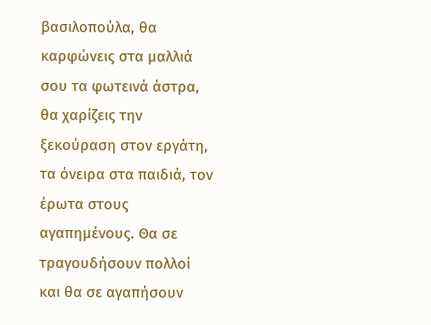βασιλοπούλα, θα καρφώνεις στα μαλλιά σου τα φωτεινά άστρα, θα χαρίζεις την ξεκούραση στον εργάτη, τα όνειρα στα παιδιά, τον έρωτα στους αγαπημένους. Θα σε τραγουδήσουν πολλοί και θα σε αγαπήσουν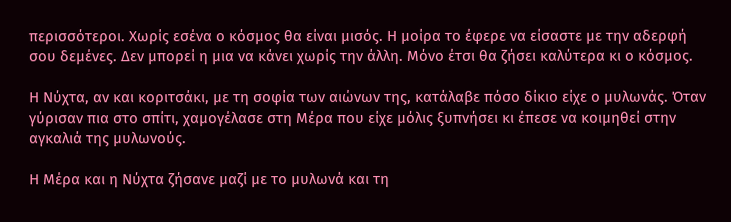περισσότεροι. Χωρίς εσένα ο κόσμος θα είναι μισός. Η μοίρα το έφερε να είσαστε με την αδερφή σου δεμένες. Δεν μπορεί η μια να κάνει χωρίς την άλλη. Μόνο έτσι θα ζήσει καλύτερα κι ο κόσμος.

Η Νύχτα, αν και κοριτσάκι, με τη σοφία των αιώνων της, κατάλαβε πόσο δίκιο είχε ο μυλωνάς. Όταν γύρισαν πια στο σπίτι, χαμογέλασε στη Μέρα που είχε μόλις ξυπνήσει κι έπεσε να κοιμηθεί στην αγκαλιά της μυλωνούς.

Η Μέρα και η Νύχτα ζήσανε μαζί με το μυλωνά και τη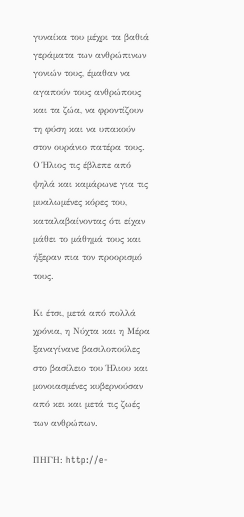γυναίκα του μέχρι τα βαθιά γεράματα των ανθρώπινων γονιών τους, έμαθαν να αγαπούν τους ανθρώπους και τα ζώα, να φροντίζουν τη φύση και να υπακούν στον ουράνιο πατέρα τους. Ο Ήλιος τις έβλεπε από ψηλά και καμάρωνε για τις μυαλωμένες κόρες του, καταλαβαίνοντας ότι είχαν μάθει το μάθημά τους και ήξεραν πια τον προορισμό τους.

Κι έτσι, μετά από πολλά χρόνια, η Νύχτα και η Μέρα ξαναγίνανε βασιλοπούλες στο βασίλειο του Ήλιου και μονοιασμένες κυβερνούσαν από κει και μετά τις ζωές των ανθρώπων.

ΠΗΓΗ: http://e-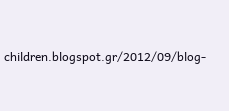children.blogspot.gr/2012/09/blog-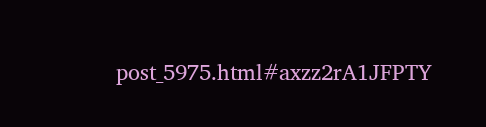post_5975.html#axzz2rA1JFPTY